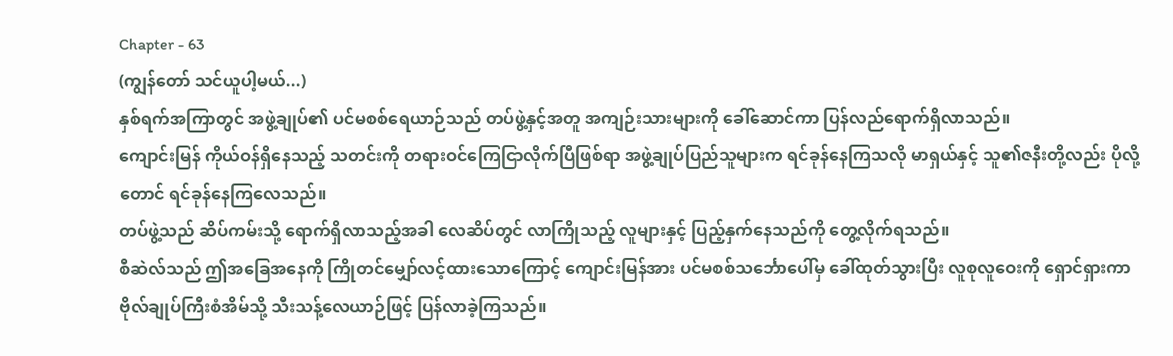Chapter - 63
(ကျွန်တော် သင်ယူပါ့မယ်...)
နှစ်ရက်အကြာတွင် အဖွဲ့ချုပ်၏ ပင်မစစ်ရေယာဉ်သည် တပ်ဖွဲ့နှင့်အတူ အကျဉ်းသားများကို ခေါ်ဆောင်ကာ ပြန်လည်ရောက်ရှိလာသည်။
ကျောင်းမြန် ကိုယ်ဝန်ရှိနေသည့် သတင်းကို တရားဝင်ကြေငြာလိုက်ပြီဖြစ်ရာ အဖွဲ့ချုပ်ပြည်သူများက ရင်ခုန်နေကြသလို မာရှယ်နှင့် သူ၏ဇနီးတို့လည်း ပိုလို့တောင် ရင်ခုန်နေကြလေသည်။
တပ်ဖွဲ့သည် ဆိပ်ကမ်းသို့ ရောက်ရှိလာသည့်အခါ လေဆိပ်တွင် လာကြိုသည့် လူများနှင့် ပြည့်နှက်နေသည်ကို တွေ့လိုက်ရသည်။
စီဆဲလ်သည် ဤအခြေအနေကို ကြိုတင်မျှော်လင့်ထားသောကြောင့် ကျောင်းမြန်အား ပင်မစစ်သင်္ဘောပေါ်မှ ခေါ်ထုတ်သွားပြီး လူစုလူဝေးကို ရှောင်ရှားကာ ဗိုလ်ချုပ်ကြီးစံအိမ်သို့ သီးသန့်လေယာဉ်ဖြင့် ပြန်လာခဲ့ကြသည်။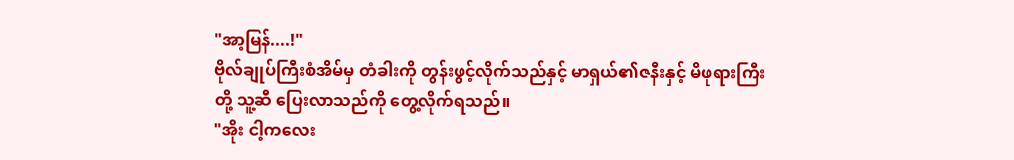"အာ့မြန်....!"
ဗိုလ်ချုပ်ကြီးစံအိမ်မှ တံခါးကို တွန်းဖွင့်လိုက်သည်နှင့် မာရှယ်၏ဇနီးနှင့် မိဖုရားကြီးတို့ သူ့ဆီ ပြေးလာသည်ကို တွေ့လိုက်ရသည်။
"အိုး ငါ့ကလေး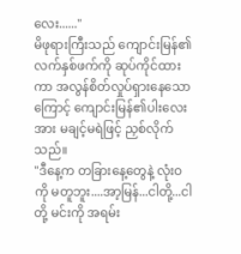လေး......"
မိဖုရားကြီးသည် ကျောင်းမြန်၏ လက်နှစ်ဖက်ကို ဆုပ်ကိုင်ထားကာ အလွန်စိတ်လှုပ်ရှားနေသောကြောင့် ကျောင်းမြန်၏ပါးလေးအား မချင့်မရဲဖြင့် ညှစ်လိုက်သည်။
"ဒီနေ့က တခြားနေ့တွေနဲ့ လုံးဝကို မတူဘူး....အာ့မြန်...ငါတို့...ငါတို့ မင်းကို အရမ်း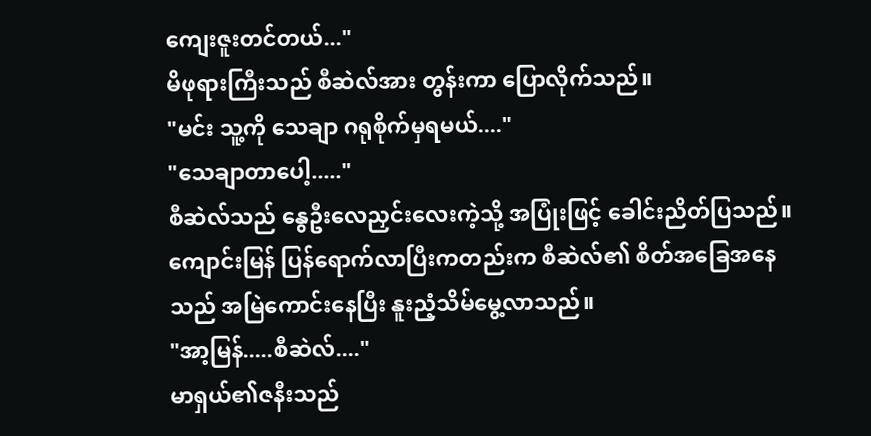ကျေးဇူးတင်တယ်..."
မိဖုရားကြီးသည် စီဆဲလ်အား တွန်းကာ ပြောလိုက်သည်။
"မင်း သူ့ကို သေချာ ဂရုစိုက်မှရမယ်...."
"သေချာတာပေါ့....."
စီဆဲလ်သည် နွေဦးလေညှင်းလေးကဲ့သို့ အပြုံးဖြင့် ခေါင်းညိတ်ပြသည်။ ကျောင်းမြန် ပြန်ရောက်လာပြီးကတည်းက စီဆဲလ်၏ စိတ်အခြေအနေသည် အမြဲကောင်းနေပြီး နူးညံ့သိမ်မွေ့လာသည်။
"အာ့မြန်.....စီဆဲလ်...."
မာရှယ်၏ဇနီးသည်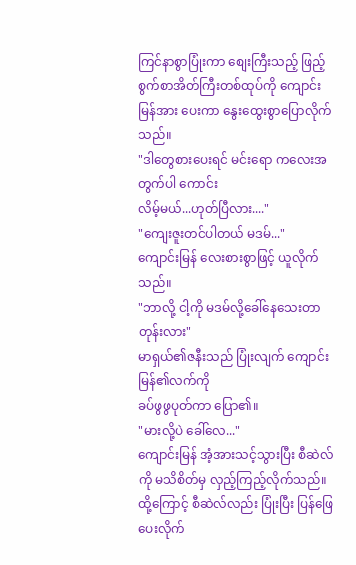ကြင်နာစွာပြုံးကာ စျေးကြီးသည့် ဖြည့်စွက်စာအိတ်ကြီးတစ်ထုပ်ကို ကျောင်းမြန်အား ပေးကာ နွေးထွေးစွာပြောလိုက်သည်။
"ဒါတွေစားပေးရင် မင်းရော ကလေးအတွက်ပါ ကောင်း
လိမ့်မယ်...ဟုတ်ပြီလား...."
"ကျေးဇူးတင်ပါတယ် မဒမ်..."
ကျောင်းမြန် လေးစားစွာဖြင့် ယူလိုက်သည်။
"ဘာလို့ ငါ့ကို မဒမ်လို့ခေါ်နေသေးတာတုန်းလား"
မာရှယ်၏ဇနီးသည် ပြုံးလျက် ကျောင်းမြန်၏လက်ကို
ခပ်ဖွဖွပုတ်ကာ ပြော၏။
"မားလို့ပဲ ခေါ်လေ..."
ကျောင်းမြန် အံ့အားသင့်သွားပြီး စီဆဲလ် ကို မသိစိတ်မှ လှည့်ကြည့်လိုက်သည်။
ထို့ကြောင့် စီဆဲလ်လည်း ပြုံးပြီး ပြန်ဖြေပေးလိုက်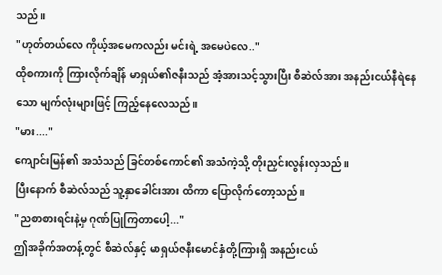သည်။
"ဟုတ်တယ်လေ ကိုယ့်အမေကလည်း မင်းရဲ့ အမေပဲလေ.."
ထိုစကားကို ကြားလိုက်ချိန် မာရှယ်၏ဇနီးသည် အံ့အားသင့်သွားပြီး စီဆဲလ်အား အနည်းငယ်နီရဲနေသော မျက်လုံးများဖြင့် ကြည့်နေလေသည်။
"မား...."
ကျောင်းမြန်၏ အသံသည် ခြင်တစ်ကောင်၏ အသံကဲ့သို့ တိုးညှင်းလွန်းလှသည်။
ပြီးနောက် စီဆဲလ်သည် သူ့နှာခေါင်းအား ထိကာ ပြောလိုက်တော့သည်။
"ညစာစားရင်းနဲ့မှ ဂုဏ်ပြုကြတာပေါ့..."
ဤအခိုက်အတန့်တွင် စီဆဲလ်နှင့် မာရှယ်ဇနီးမောင်နှံတို့ကြားရှိ အနည်းငယ်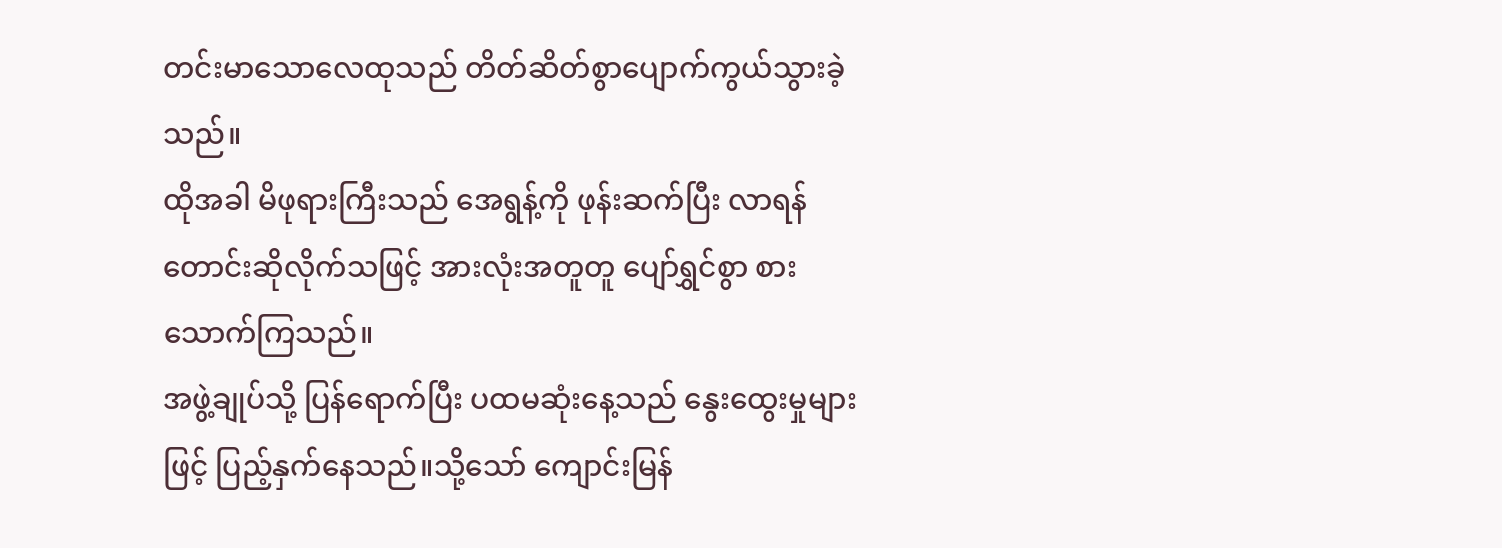တင်းမာသောလေထုသည် တိတ်ဆိတ်စွာပျောက်ကွယ်သွားခဲ့သည်။
ထိုအခါ မိဖုရားကြီးသည် အေရွန့်ကို ဖုန်းဆက်ပြီး လာရန် တောင်းဆိုလိုက်သဖြင့် အားလုံးအတူတူ ပျော်ရွှင်စွာ စားသောက်ကြသည်။
အဖွဲ့ချုပ်သို့ ပြန်ရောက်ပြီး ပထမဆုံးနေ့သည် နွေးထွေးမှုများဖြင့် ပြည့်နှက်နေသည်။သို့သော် ကျောင်းမြန်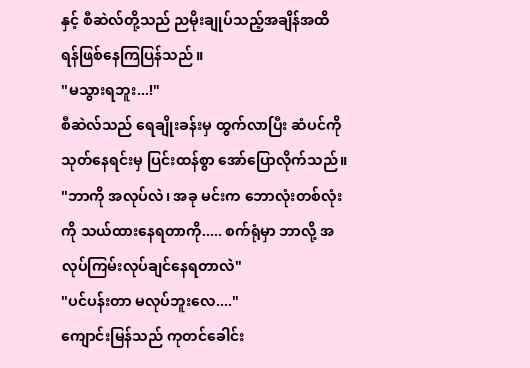နှင့် စီဆဲလ်တို့သည် ညမိုးချုပ်သည့်အချိန်အထိ ရန်ဖြစ်နေကြပြန်သည် ။
"မသွားရဘူး...!"
စီဆဲလ်သည် ရေချိုးခန်းမှ ထွက်လာပြီး ဆံပင်ကို သုတ်နေရင်းမှ ပြင်းထန်စွာ အော်ပြောလိုက်သည်။
"ဘာကို အလုပ်လဲ၊ အခု မင်းက ဘောလုံးတစ်လုံးကို သယ်ထားနေရတာကို..... စက်ရုံမှာ ဘာလို့ အလုပ်ကြမ်းလုပ်ချင်နေရတာလဲ"
"ပင်ပန်းတာ မလုပ်ဘူးလေ...."
ကျောင်းမြန်သည် ကုတင်ခေါင်း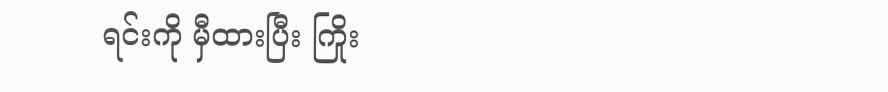ရင်းကို မှီထားပြီး ကြိုး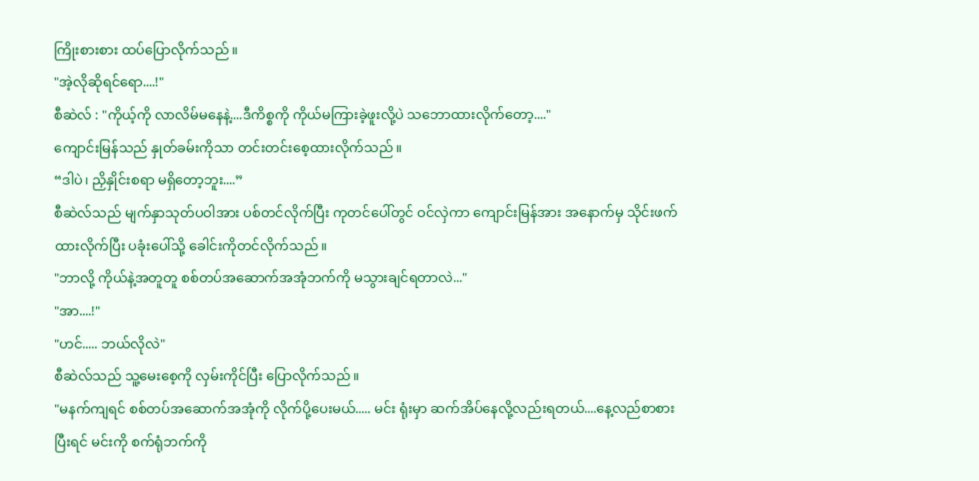ကြိုးစားစား ထပ်ပြောလိုက်သည်။
"အဲ့လိုဆိုရင်ရော....!"
စီဆဲလ် : "ကိုယ့်ကို လာလိမ်မနေနဲ့....ဒီကိစ္စကို ကိုယ်မကြားခဲ့ဖူးလို့ပဲ သဘောထားလိုက်တော့...."
ကျောင်းမြန်သည် နှုတ်ခမ်းကိုသာ တင်းတင်းစေ့ထားလိုက်သည်။
“ဒါပဲ၊ ညှိနှိုင်းစရာ မရှိတော့ဘူး....”
စီဆဲလ်သည် မျက်နှာသုတ်ပဝါအား ပစ်တင်လိုက်ပြီး ကုတင်ပေါ်တွင် ဝင်လှဲကာ ကျောင်းမြန်အား အနောက်မှ သိုင်းဖက်ထားလိုက်ပြီး ပခုံးပေါ်သို့ ခေါင်းကိုတင်လိုက်သည်။
"ဘာလို့ ကိုယ်နဲ့အတူတူ စစ်တပ်အဆောက်အအုံဘက်ကို မသွားချင်ရတာလဲ..."
"အာ....!"
"ဟင်..... ဘယ်လိုလဲ"
စီဆဲလ်သည် သူ့မေးစေ့ကို လှမ်းကိုင်ပြီး ပြောလိုက်သည်။
"မနက်ကျရင် စစ်တပ်အဆောက်အအုံကို လိုက်ပို့ပေးမယ်..... မင်း ရုံးမှာ ဆက်အိပ်နေလို့လည်းရတယ်....နေ့လည်စာစားပြီးရင် မင်းကို စက်ရုံဘက်ကို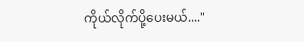ကိုယ်လိုက်ပို့ပေးမယ်...."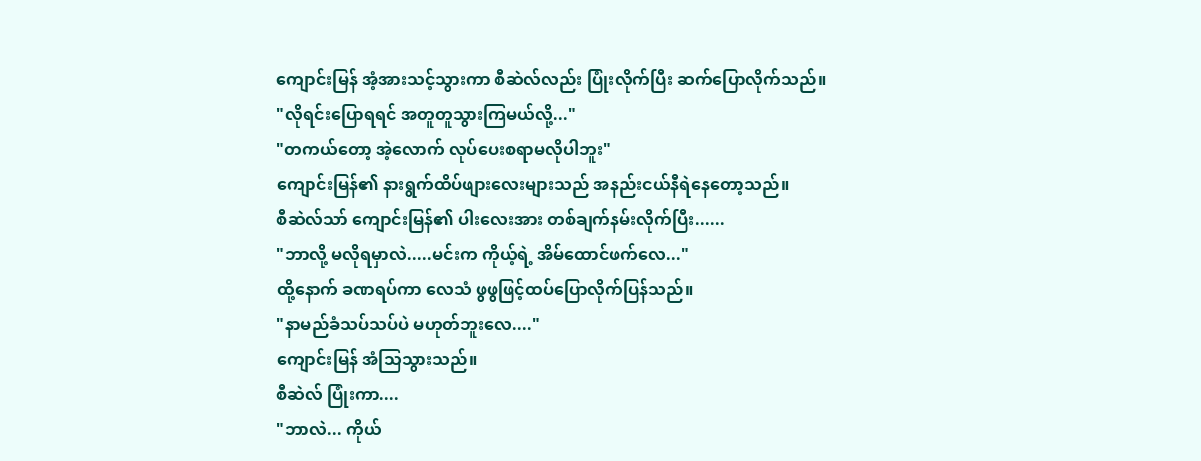ကျောင်းမြန် အံ့အားသင့်သွားကာ စီဆဲလ်လည်း ပြုံးလိုက်ပြီး ဆက်ပြောလိုက်သည်။
"လိုရင်းပြောရရင် အတူတူသွားကြမယ်လို့..."
"တကယ်တော့ အဲ့လောက် လုပ်ပေးစရာမလိုပါဘူး"
ကျောင်းမြန်၏ နားရွက်ထိပ်ဖျားလေးများသည် အနည်းငယ်နီရဲနေတော့သည်။
စီဆဲလ်သာ် ကျောင်းမြန်၏ ပါးလေးအား တစ်ချက်နမ်းလိုက်ပြီး......
"ဘာလို့ မလိုရမှာလဲ.....မင်းက ကိုယ့်ရဲ့ အိမ်ထောင်ဖက်လေ..."
ထို့နောက် ခဏရပ်ကာ လေသံ ဖွဖွဖြင့်ထပ်ပြောလိုက်ပြန်သည်။
"နာမည်ခံသပ်သပ်ပဲ မဟုတ်ဘူးလေ...."
ကျောင်းမြန် အံသြသွားသည်။
စီဆဲလ် ပြုံးကာ....
"ဘာလဲ... ကိုယ်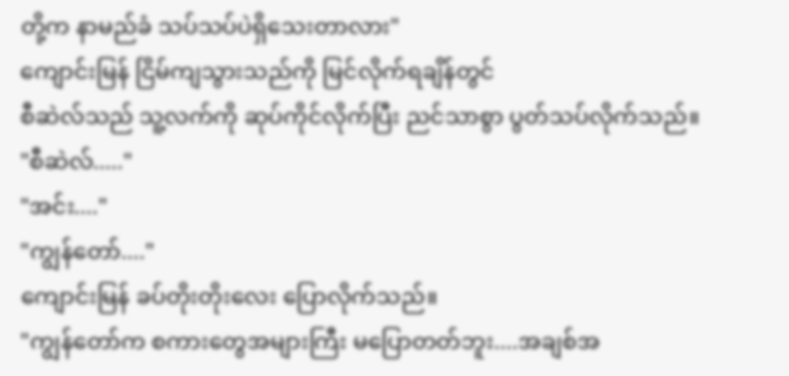တို့က နာမည်ခံ သပ်သပ်ပဲရှိသေးတာလား"
ကျောင်းမြန် ငြိမ်ကျသွားသည်ကို မြင်လိုက်ရချိန်တွင်
စီဆဲလ်သည် သူ့လက်ကို ဆုပ်ကိုင်လိုက်ပြီး ညင်သာစွာ ပွတ်သပ်လိုက်သည်။
"စီဆဲလ်....."
"အင်း...."
"ကျွန်တော်...."
ကျောင်းမြန် ခပ်တိုးတိုးလေး ပြောလိုက်သည်။
"ကျွန်တော်က စကားတွေအများကြီး မပြောတတ်ဘူး....အချစ်အ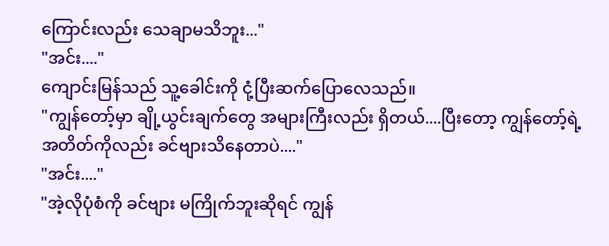ကြောင်းလည်း သေချာမသိဘူး..."
"အင်း...."
ကျောင်းမြန်သည် သူ့ခေါင်းကို ငုံ့ပြီးဆက်ပြောလေသည်။
"ကျွန်တော့်မှာ ချို့ယွင်းချက်တွေ အများကြီးလည်း ရှိတယ်....ပြီးတော့ ကျွန်တော့်ရဲ့ အတိတ်ကိုလည်း ခင်ဗျားသိနေတာပဲ...."
"အင်း...."
"အဲ့လိုပုံစံကို ခင်ဗျား မကြိုက်ဘူးဆိုရင် ကျွန်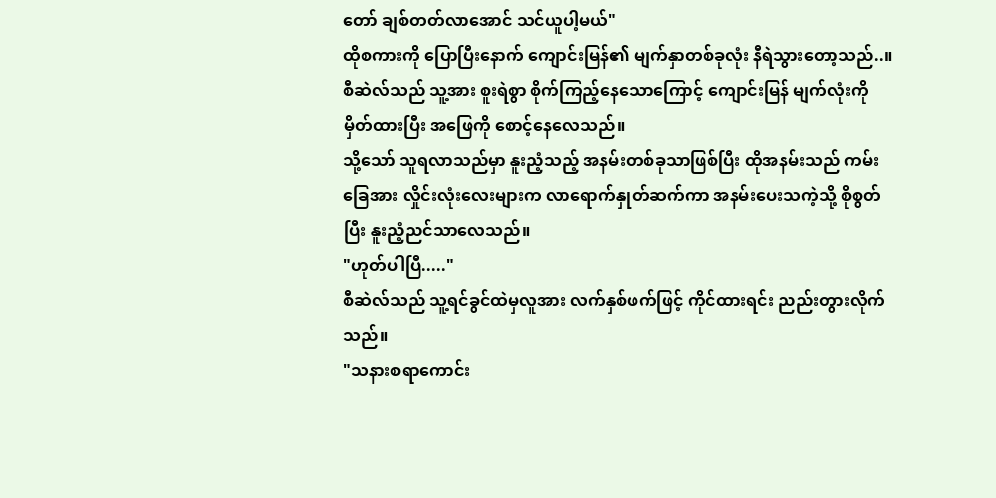တော် ချစ်တတ်လာအောင် သင်ယူပါ့မယ်"
ထိုစကားကို ပြောပြီးနောက် ကျောင်းမြန်၏ မျက်နှာတစ်ခုလုံး နီရဲသွားတော့သည်..။
စီဆဲလ်သည် သူ့အား စူးရဲစွာ စိုက်ကြည့်နေသောကြောင့် ကျောင်းမြန် မျက်လုံးကိုမှိတ်ထားပြီး အဖြေကို စောင့်နေလေသည်။
သို့သော် သူရလာသည်မှာ နူးညံ့သည့် အနမ်းတစ်ခုသာဖြစ်ပြီး ထိုအနမ်းသည် ကမ်းခြေအား လှိုင်းလုံးလေးများက လာရောက်နှုတ်ဆက်ကာ အနမ်းပေးသကဲ့သို့ စိုစွတ်ပြီး နူးညံ့ညင်သာလေသည်။
"ဟုတ်ပါပြီ....."
စီဆဲလ်သည် သူ့ရင်ခွင်ထဲမှလူအား လက်နှစ်ဖက်ဖြင့် ကိုင်ထားရင်း ညည်းတွားလိုက်သည်။
"သနားစရာကောင်း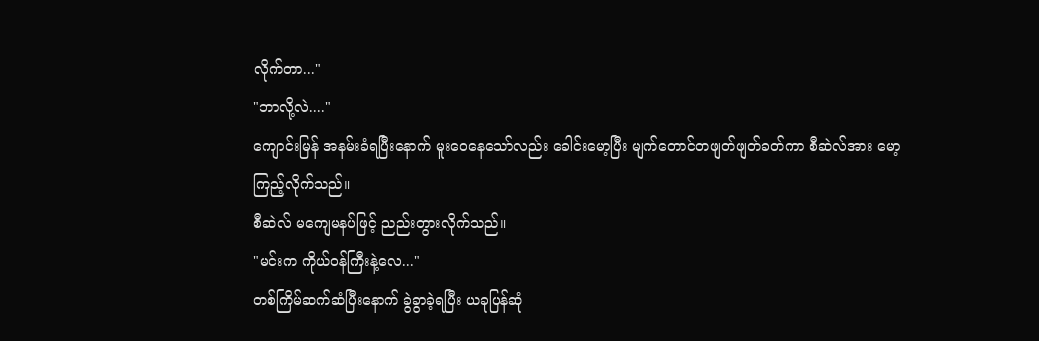လိုက်တာ..."
"ဘာလို့လဲ...."
ကျောင်းမြန် အနမ်းခံရပြီးနောက် မူးဝေနေသော်လည်း ခေါင်းမော့ပြီး မျက်တောင်တဖျတ်ဖျတ်ခတ်ကာ စီဆဲလ်အား မော့ကြည့်လိုက်သည်။
စီဆဲလ် မကျေမနပ်ဖြင့် ညည်းတွားလိုက်သည်။
"မင်းက ကိုယ်ဝန်ကြီးနဲ့လေ..."
တစ်ကြိမ်ဆက်ဆံပြီးနောက် ခွဲခွာခဲ့ရပြီး ယခုပြန်ဆုံ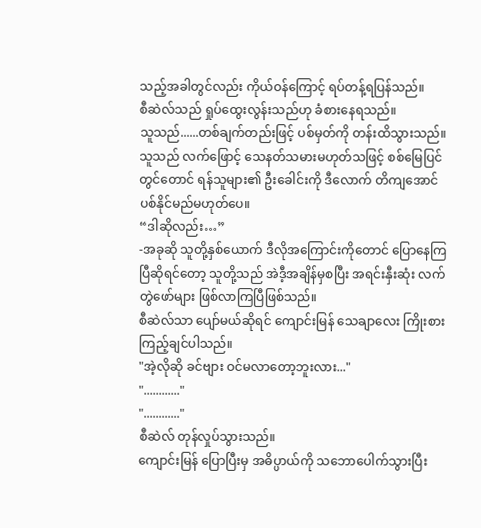သည့်အခါတွင်လည်း ကိုယ်ဝန်ကြောင့် ရပ်တန့်ရပြန်သည်။
စီဆဲလ်သည် ရှုပ်ထွေးလွန်းသည်ဟု ခံစားနေရသည်။
သူသည်......တစ်ချက်တည်းဖြင့် ပစ်မှတ်ကို တန်းထိသွားသည်။ သူသည် လက်ဖြောင့် သေနတ်သမားမဟုတ်သဖြင့် စစ်မြေပြင်တွင်တောင် ရန်သူများ၏ ဦးခေါင်းကို ဒီလောက် တိကျအောင် ပစ်နိုင်မည်မဟုတ်ပေ။
“ဒါဆိုလည်း…”
-အခုဆို သူတို့နှစ်ယောက် ဒီလိုအကြောင်းကိုတောင် ပြောနေကြပြီဆိုရင်တော့ သူတို့သည် အဲဒီ့အချိန်မှစပြီး အရင်းနှီးဆုံး လက်တွဲဖော်များ ဖြစ်လာကြပြီဖြစ်သည်။
စီဆဲလ်သာ ပျော်မယ်ဆိုရင် ကျောင်းမြန် သေချာလေး ကြိုးစားကြည့်ချင်ပါသည်။
"အဲ့လိုဆို ခင်ဗျား ဝင်မလာတော့ဘူးလား..."
"............"
"............"
စီဆဲလ် တုန်လှုပ်သွားသည်။
ကျောင်းမြန် ပြောပြီးမှ အဓိပ္ပာယ်ကို သဘောပေါက်သွားပြီး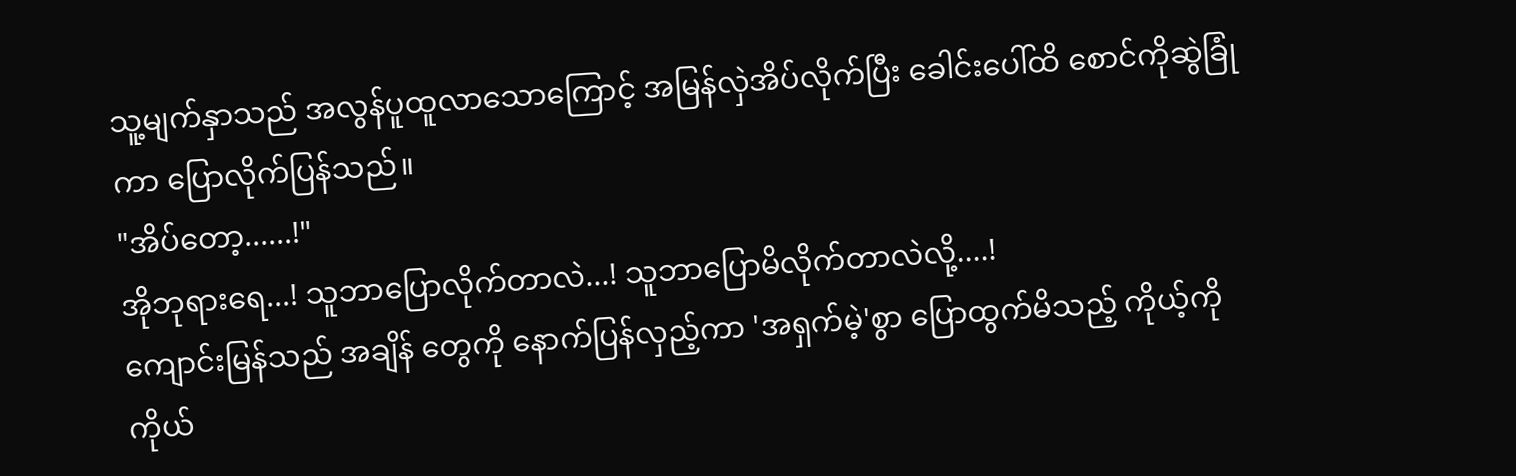သူ့မျက်နှာသည် အလွန်ပူထူလာသောကြောင့် အမြန်လှဲအိပ်လိုက်ပြီး ခေါင်းပေါ်ထိ စောင်ကိုဆွဲခြုံကာ ပြောလိုက်ပြန်သည်။
"အိပ်တော့......!"
အိုဘုရားရေ...! သူဘာပြောလိုက်တာလဲ...! သူဘာပြောမိလိုက်တာလဲလို့....!
ကျောင်းမြန်သည် အချိန် တွေကို နောက်ပြန်လှည့်ကာ 'အရှက်မဲ့'စွာ ပြောထွက်မိသည့် ကိုယ့်ကိုကိုယ်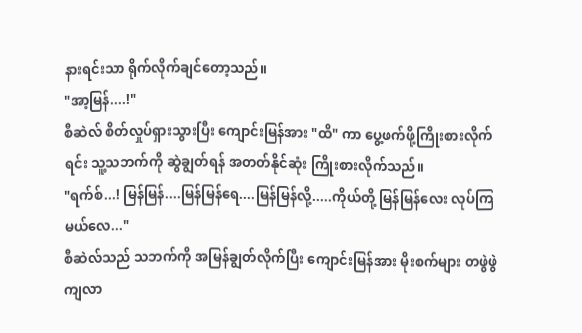နားရင်းသာ ရိုက်လိုက်ချင်တော့သည်။
"အာ့မြန်....!"
စီဆဲလ် စိတ်လှုပ်ရှားသွားပြီး ကျောင်းမြန်အား "ထိ" ကာ ပွေ့ဖက်ဖို့ကြိုးစားလိုက်ရင်း သူ့သဘက်ကို ဆွဲချွတ်ရန် အတတ်နိုင်ဆုံး ကြိုးစားလိုက်သည်။
"ရက်စ်...! မြန်မြန်....မြန်မြန်ရေ....မြန်မြန်လို့.....ကိုယ်တို့ မြန်မြန်လေး လုပ်ကြမယ်လေ..."
စီဆဲလ်သည် သဘက်ကို အမြန်ချွတ်လိုက်ပြီး ကျောင်းမြန်အား မိုးစက်များ တဖွဲဖွဲကျလာ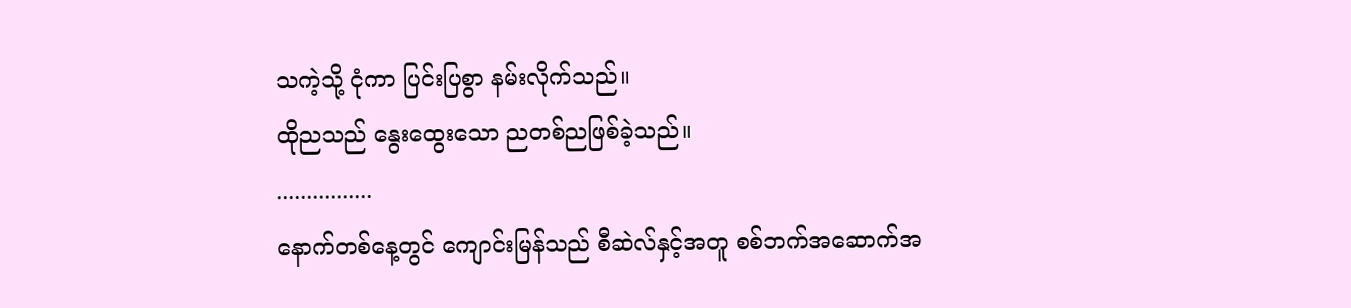သကဲ့သို့ ငုံကာ ပြင်းပြစွာ နမ်းလိုက်သည်။
ထိုညသည် နွေးထွေးသော ညတစ်ညဖြစ်ခဲ့သည်။
................
နောက်တစ်နေ့တွင် ကျောင်းမြန်သည် စီဆဲလ်နှင့်အတူ စစ်ဘက်အဆောက်အ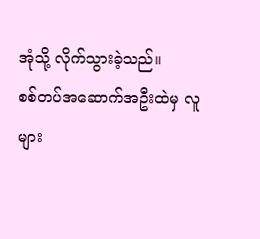အုံသို့ လိုက်သွားခဲ့သည်။
စစ်တပ်အဆောက်အဦးထဲမှ လူများ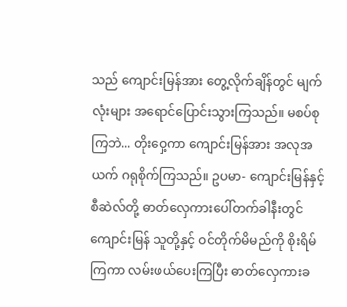သည် ကျောင်းမြန်အား တွေ့လိုက်ချိန်တွင် မျက်လုံးများ အရောင်ပြောင်းသွားကြသည်။ မစပ်စုကြဘဲ... တိုးဝှေ့ကာ ကျောင်းမြန်အား အလုအယက် ဂရုစိုက်ကြသည်။ ဥပမာ- ကျောင်းမြန်နှင့် စီဆဲလ်တို့ ဓာတ်လှေကားပေါ်တက်ခါနီးတွင် ကျောင်းမြန် သူတို့နှင့် ဝင်တိုက်မိမည်ကို စိုးရိမ်ကြကာ လမ်းဖယ်ပေးကြပြီး ဓာတ်လှေကားခ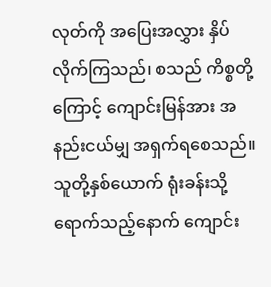လုတ်ကို အပြေးအလွှား နှိပ်လိုက်ကြသည်၊ စသည် ကိစ္စတို့ကြောင့် ကျောင်းမြန်အား အနည်းငယ်မျှ အရှက်ရစေသည်။
သူတို့နှစ်ယောက် ရုံးခန်းသို့ ရောက်သည့်နောက် ကျောင်း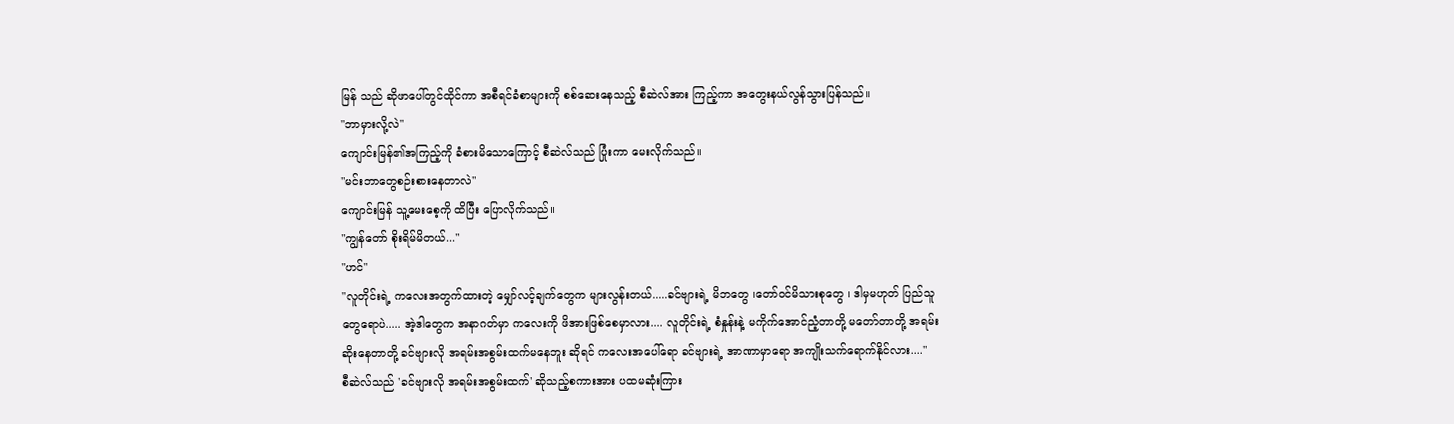မြန် သည် ဆိုဖာပေါ်တွင်ထိုင်ကာ အစီရင်ခံစာများကို စစ်ဆေးနေသည့် စီဆဲလ်အား ကြည့်ကာ အတွေးနယ်လွန်သွားပြန်သည်။
"ဘာမှားလို့လဲ"
ကျောင်းမြန်၏အကြည့်ကို ခံစားမိသောကြောင့် စီဆဲလ်သည် ပြုံးကာ မေးလိုက်သည်။
"မင်းဘာတွေစဉ်းစားနေတာလဲ"
ကျောင်းမြန် သူ့မေးစေ့ကို ထိပြီး ပြောလိုက်သည်။
"ကျွန်တော် စိုးရိမ်မိတယ်..."
"ဟင်"
"လူတိုင်းရဲ့ ကလေးအတွက်ထားတဲ့ မျှော်လင့်ချက်တွေက များလွန်းတယ်.....ခင်ဗျားရဲ့ မိဘတွေ ၊တော်ဝင်မိသားစုတွေ ၊ ဒါမှမဟုတ် ပြည်သူတွေရောပဲ..... အဲ့ဒါတွေက အနာဂတ်မှာ ကလေးကို ဖိအားဖြစ်စေမှာလား.... လူတိုင်းရဲ့ စံနှုန်းနဲ့ မကိုက်အောင်ညံ့တာတို့ မတော်တာတို့ အရမ်းဆိုးနေတာတို့ ခင်ဗျားလို အရမ်းအစွမ်းထက်မနေဘူး ဆိုရင် ကလေးအပေါ်ရော ခင်ဗျားရဲ့ အာဏာမှာရော အကျိုးသက်ရောက်နိုင်လား...."
စီဆဲလ်သည် 'ခင်ဗျားလို အရမ်းအစွမ်းထက်' ဆိုသည့်စကားအား ပထမဆုံးကြား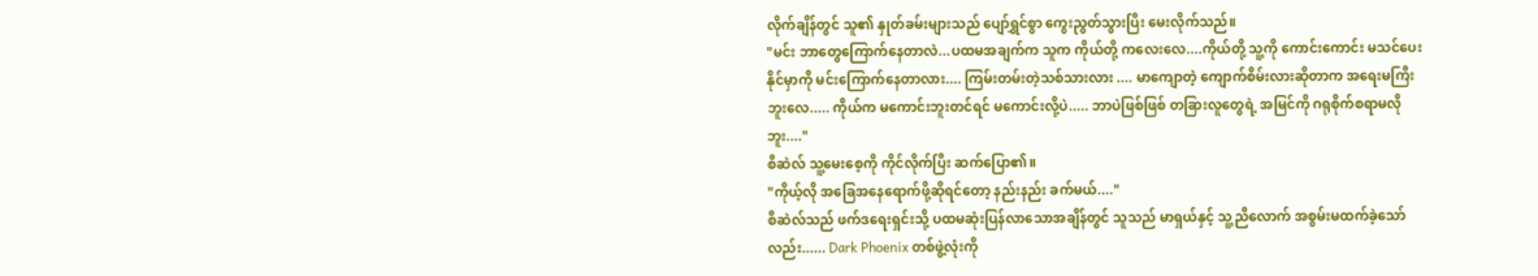လိုက်ချိန်တွင် သူ၏ နှုတ်ခမ်းများသည် ပျော်ရွှင်စွာ ကွေးညွတ်သွားပြီး မေးလိုက်သည်။
"မင်း ဘာတွေကြောက်နေတာလဲ...ပထမအချက်က သူက ကိုယ်တို့ ကလေးလေ....ကိုယ်တို့ သူ့ကို ကောင်းကောင်း မသင်ပေးနိုင်မှာကို မင်းကြောက်နေတာလား.... ကြမ်းတမ်းတဲ့သစ်သားလား .... မာကျောတဲ့ ကျောက်စိမ်းလားဆိုတာက အရေးမကြီးဘူးလေ..... ကိုယ်က မကောင်းဘူးတင်ရင် မကောင်းလို့ပဲ..... ဘာပဲဖြစ်ဖြစ် တခြားလူတွေရဲ့ အမြင်ကို ဂရုစိုက်စရာမလိုဘူး...."
စီဆဲလ် သူ့မေးစေ့ကို ကိုင်လိုက်ပြီး ဆက်ပြော၏။
"ကိုယ့်လို အခြေအနေရောက်ဖို့ဆိုရင်တော့ နည်းနည်း ခက်မယ်...."
စီဆဲလ်သည် ဖက်ဒရေးရှင်းသို့ ပထမဆုံးပြန်လာသောအချိန်တွင် သူသည် မာရှယ်နှင့် သူ့ညီလောက် အစွမ်းမထက်ခဲ့သော်လည်း...... Dark Phoenix တစ်ဖွဲ့လုံးကို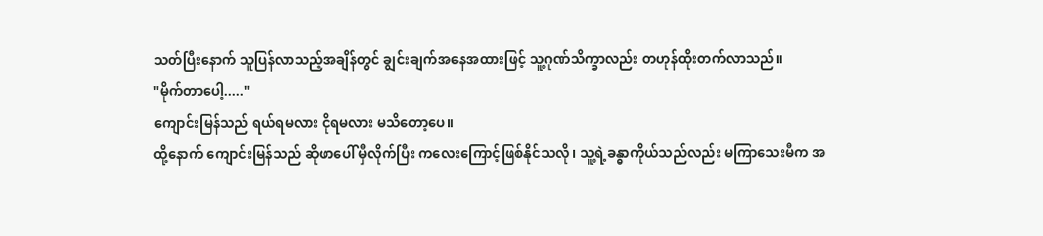သတ်ပြီးနောက် သူပြန်လာသည့်အချိန်တွင် ချွင်းချက်အနေအထားဖြင့် သူ့ဂုဏ်သိက္ခာလည်း တဟုန်ထိုးတက်လာသည်။
"မိုက်တာပေါ့....."
ကျောင်းမြန်သည် ရယ်ရမလား ငိုရမလား မသိတော့ပေ။
ထို့နောက် ကျောင်းမြန်သည် ဆိုဖာပေါ် မှီလိုက်ပြီး ကလေးကြောင့်ဖြစ်နိုင်သလို၊ သူ့ရဲ့ခန္ဓာကိုယ်သည်လည်း မကြာသေးမီက အ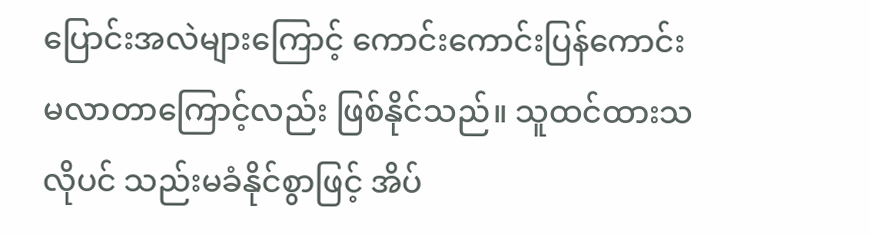ပြောင်းအလဲများကြောင့် ကောင်းကောင်းပြန်ကောင်းမလာတာကြောင့်လည်း ဖြစ်နိုင်သည်။ သူထင်ထားသလိုပင် သည်းမခံနိုင်စွာဖြင့် အိပ်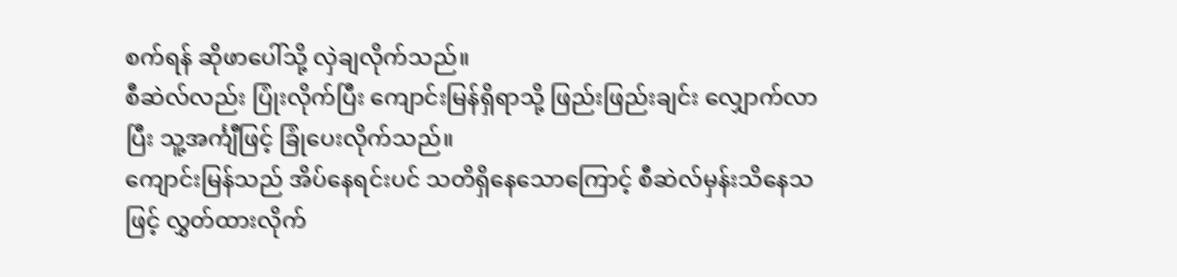စက်ရန် ဆိုဖာပေါ်သို့ လှဲချလိုက်သည်။
စီဆဲလ်လည်း ပြုံးလိုက်ပြီး ကျောင်းမြန်ရှိရာသို့ ဖြည်းဖြည်းချင်း လျှောက်လာပြီး သူ့အင်္ကျီဖြင့် ခြုံပေးလိုက်သည်။
ကျောင်းမြန်သည် အိပ်နေရင်းပင် သတိရှိနေသောကြောင့် စီဆဲလ်မှန်းသိနေသဖြင့် လွှတ်ထားလိုက်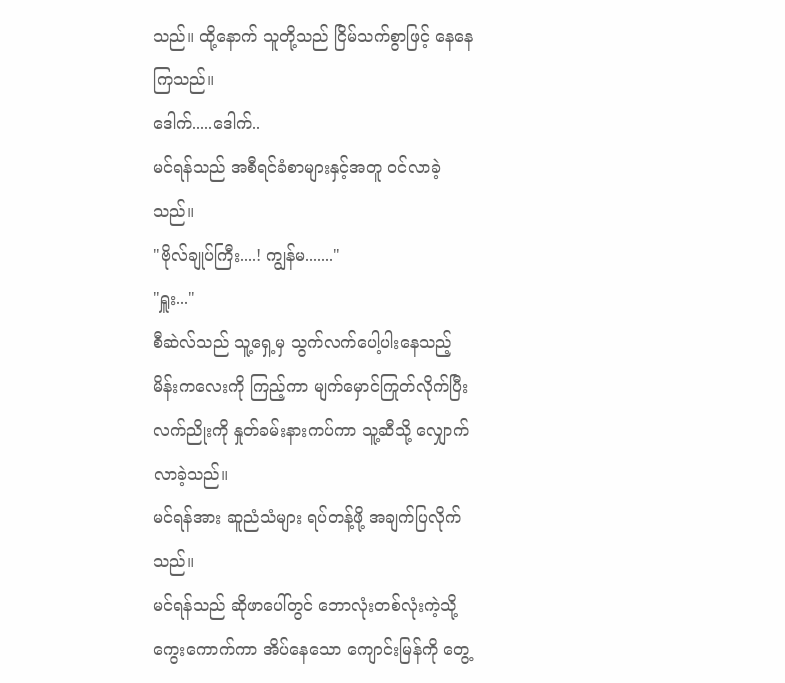သည်။ ထို့နောက် သူတို့သည် ငြိမ်သက်စွာဖြင့် နေနေကြသည်။
ဒေါက်.....ဒေါက်..
မင်ရန်သည် အစီရင်ခံစာများနှင့်အတူ ဝင်လာခဲ့သည်။
"ဗိုလ်ချုပ်ကြီး....! ကျွန်မ......."
"ရှူး..."
စီဆဲလ်သည် သူ့ရှေ့မှ သွက်လက်ပေါ့ပါးနေသည့် မိန်းကလေးကို ကြည့်ကာ မျက်မှောင်ကြုတ်လိုက်ပြီး လက်ညိုးကို နှုတ်ခမ်းနားကပ်ကာ သူ့ဆီသို့ လျှောက်လာခဲ့သည်။
မင်ရန်အား ဆူညံသံများ ရပ်တန့်ဖို့ အချက်ပြလိုက်သည်။
မင်ရန်သည် ဆိုဖာပေါ်တွင် ဘောလုံးတစ်လုံးကဲ့သို့ကွေးကောက်ကာ အိပ်နေသော ကျောင်းမြန်ကို တွေ့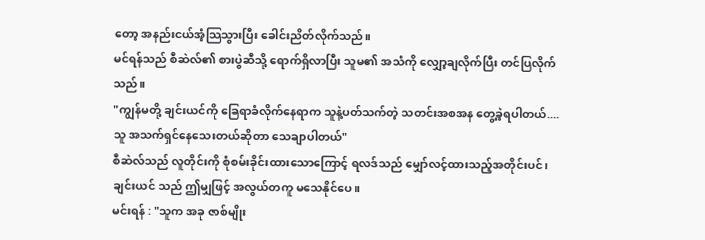တော့ အနည်းငယ်အံ့သြသွားပြီး ခေါင်းညိတ်လိုက်သည်။
မင်ရန်သည် စီဆဲလ်၏ စားပွဲဆီသို့ ရောက်ရှိလာပြီး သူမ၏ အသံကို လျှော့ချလိုက်ပြီး တင်ပြလိုက်သည်။
"ကျွန်မတို့ ချင်းယင်ကို ခြေရာခံလိုက်နေရာက သူနဲ့ပတ်သက်တဲ့ သတင်းအစအန တွေ့ခဲ့ရပါတယ်.... သူ အသက်ရှင်နေသေးတယ်ဆိုတာ သေချာပါတယ်"
စီဆဲလ်သည် လူတိုင်းကို စုံစမ်းခိုင်းထားသောကြောင့် ရလဒ်သည် မျှော်လင့်ထားသည့်အတိုင်းပင်၊ ချင်းယင် သည် ဤမျှဖြင့် အလွယ်တကူ မသေနိုင်ပေ။
မင်းရန် : "သူက အခု ဇာစ်မျိုး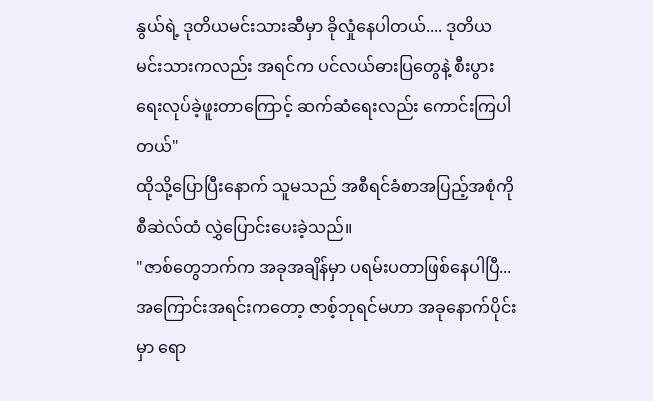နွယ်ရဲ့ ဒုတိယမင်းသားဆီမှာ ခိုလှုံနေပါတယ်.... ဒုတိယမင်းသားကလည်း အရင်က ပင်လယ်ဓားပြတွေနဲ့ စီးပွားရေးလုပ်ခဲ့ဖူးတာကြောင့် ဆက်ဆံရေးလည်း ကောင်းကြပါတယ်"
ထိုသို့ပြောပြီးနောက် သူမသည် အစီရင်ခံစာအပြည့်အစုံကို စီဆဲလ်ထံ လွှဲပြောင်းပေးခဲ့သည်။
"ဇာစ်တွေဘက်က အခုအချိန်မှာ ပရမ်းပတာဖြစ်နေပါပြီ... အကြောင်းအရင်းကတော့ ဇာစ့်ဘုရင်မဟာ အခုနောက်ပိုင်းမှာ ရော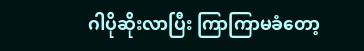ဂါပိုဆိုးလာပြီး ကြာကြာမခံတော့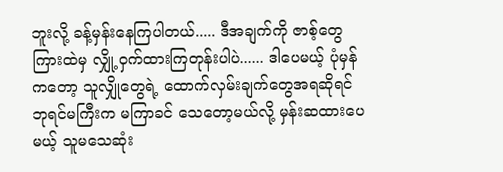ဘူးလို့ ခန့်မှန်းနေကြပါတယ်..... ဒီအချက်ကို ဇာစ့်တွေကြားထဲမှ လျှို့ဝှက်ထားကြတုန်းပါပဲ...... ဒါပေမယ့် ပုံမှန်ကတော့ သူလျှိုတွေရဲ့ ထောက်လှမ်းချက်တွေအရဆိုရင် ဘုရင်မကြီးက မကြာခင် သေတော့မယ်လို့ မှန်းဆထားပေမယ့် သူမသေဆုံး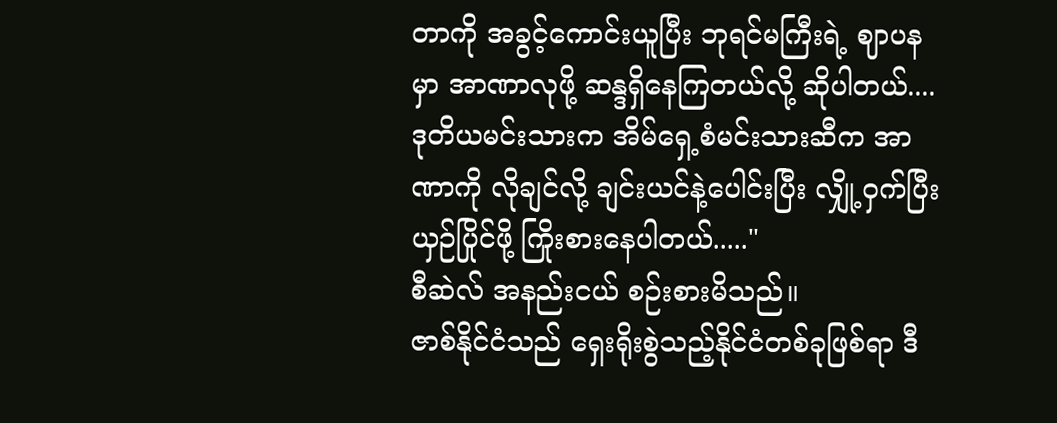တာကို အခွင့်ကောင်းယူပြီး ဘုရင်မကြီးရဲ့ ဈာပနမှာ အာဏာလုဖို့ ဆန္ဒရှိနေကြတယ်လို့ ဆိုပါတယ်.... ဒုတိယမင်းသားက အိမ်ရှေ့စံမင်းသားဆီက အာဏာကို လိုချင်လို့ ချင်းယင်နဲ့ပေါင်းပြီး လျှို့ဝှက်ပြီး ယှဉ်ပြိုင်ဖို့ ကြိုးစားနေပါတယ်....."
စီဆဲလ် အနည်းငယ် စဉ်းစားမိသည်။
ဇာစ်နိုင်ငံသည် ရှေးရိုးစွဲသည့်နိုင်ငံတစ်ခုဖြစ်ရာ ဒီ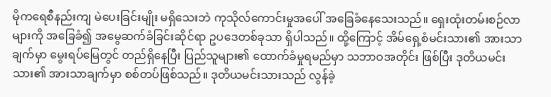မိုကရေစီနည်းကျ မဲပေးခြင်းမျိုး မရှိသေးဘဲ ကုသိုလ်ကောင်းမှုအပေါ် အခြေခံနေသေးသည်။ ရှေးထုံးတမ်းစဉ်လာများကို အခြေခံ၍ အမွေဆက်ခံခြင်းဆိုင်ရာ ဥပဒေတစ်ခုသာ ရှိပါသည်။ ထို့ကြောင့် အိမ်ရှေ့စံမင်းသား၏ အားသာချက်မှာ မွေးရပ်မြေတွင် တည်ရှိနေပြီး ပြည်သူများ၏ ထောက်ခံမှုရမည်မှာ သဘာဝအတိုင်း ဖြစ်ပြီး ဒုတိယမင်းသား၏ အားသာချက်မှာ စစ်တပ်ဖြစ်သည်။ ဒုတိယမင်းသားသည် လွန်ခဲ့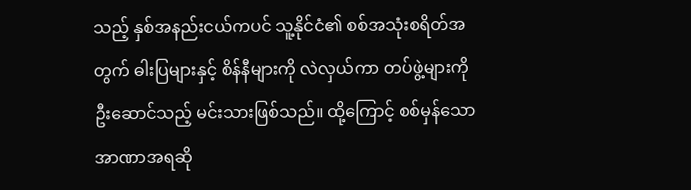သည့် နှစ်အနည်းငယ်ကပင် သူ့နိုင်ငံ၏ စစ်အသုံးစရိတ်အတွက် ဓါးပြများနှင့် စိန်နီများကို လဲလှယ်ကာ တပ်ဖွဲ့များကို ဦးဆောင်သည့် မင်းသားဖြစ်သည်။ ထို့ကြောင့် စစ်မှန်သောအာဏာအရဆို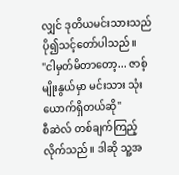လျှင် ဒုတိယမင်းသားသည် ပို၍သင့်တော်ပါသည်။
"ငါမှတ်မိတာတော့... ဇာစ့် မျိုးနွယ်မှာ မင်းသား သုံးယောက်ရှိတယ်ဆို"
စီဆဲလ် တစ်ချက်ကြည့်လိုက်သည်။ ဒါဆို သူ့အ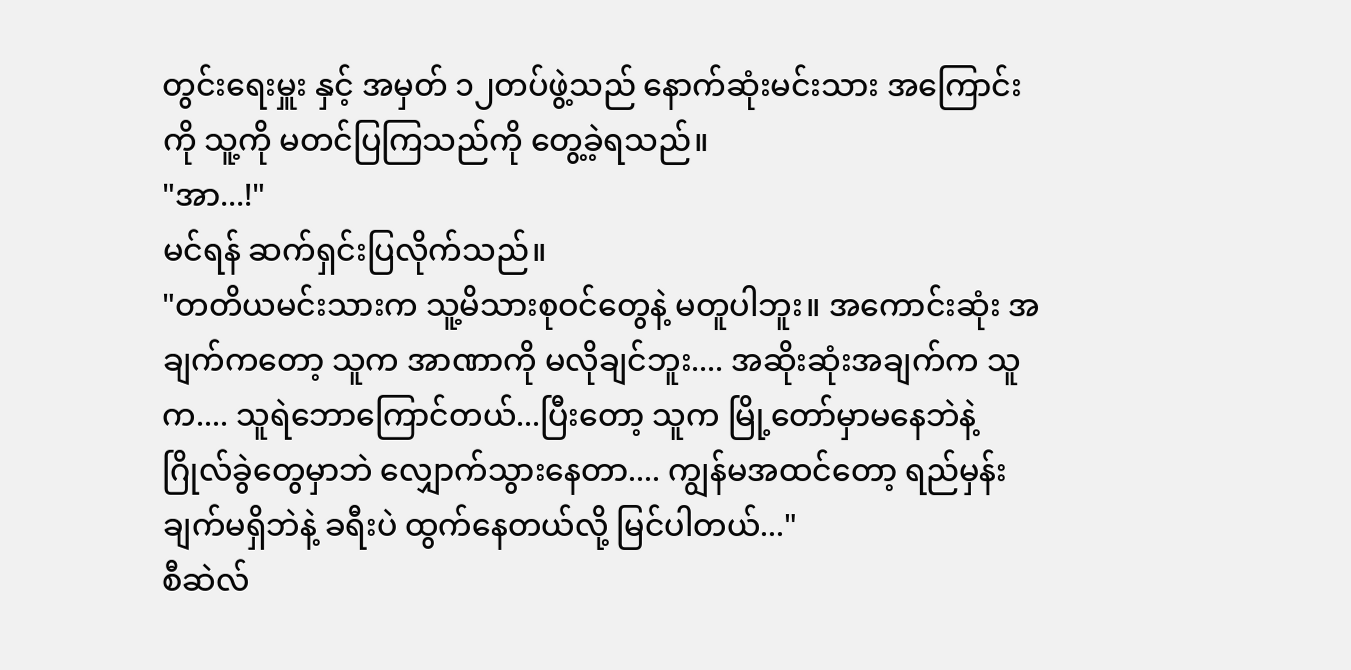တွင်းရေးမှူး နှင့် အမှတ် ၁၂တပ်ဖွဲ့သည် နောက်ဆုံးမင်းသား အကြောင်းကို သူ့ကို မတင်ပြကြသည်ကို တွေ့ခဲ့ရသည်။
"အာ...!"
မင်ရန် ဆက်ရှင်းပြလိုက်သည်။
"တတိယမင်းသားက သူ့မိသားစုဝင်တွေနဲ့ မတူပါဘူး။ အကောင်းဆုံး အချက်ကတော့ သူက အာဏာကို မလိုချင်ဘူး.... အဆိုးဆုံးအချက်က သူက.... သူရဲဘောကြောင်တယ်...ပြီးတော့ သူက မြို့တော်မှာမနေဘဲနဲ့ ဂြိုလ်ခွဲတွေမှာဘဲ လျှောက်သွားနေတာ.... ကျွန်မအထင်တော့ ရည်မှန်းချက်မရှိဘဲနဲ့ ခရီးပဲ ထွက်နေတယ်လို့ မြင်ပါတယ်..."
စီဆဲလ်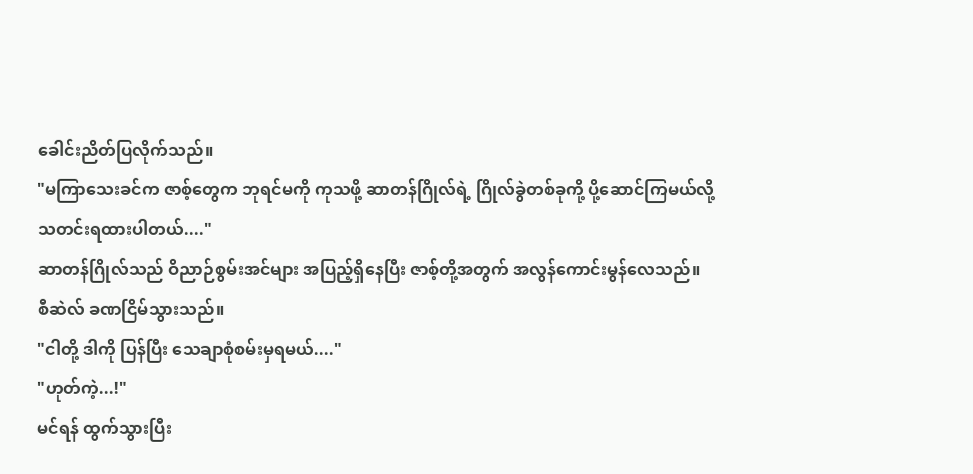ခေါင်းညိတ်ပြလိုက်သည်။
"မကြာသေးခင်က ဇာစ့်တွေက ဘုရင်မကို ကုသဖို့ ဆာတန်ဂြိုလ်ရဲ့ ဂြိုလ်ခွဲတစ်ခုကို့ ပို့ဆောင်ကြမယ်လို့ သတင်းရထားပါတယ်...."
ဆာတန်ဂြိုလ်သည် ဝိညာဉ်စွမ်းအင်များ အပြည့်ရှိနေပြီး ဇာစ့်တို့အတွက် အလွန်ကောင်းမွန်လေသည်။
စီဆဲလ် ခဏငြိမ်သွားသည်။
"ငါတို့ ဒါကို ပြန်ပြီး သေချာစုံစမ်းမှရမယ်...."
"ဟုတ်ကဲ့...!"
မင်ရန် ထွက်သွားပြီး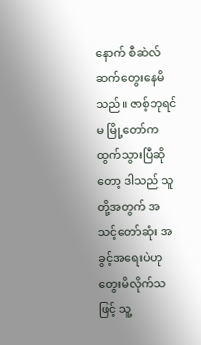နောက် စီဆဲလ် ဆက်တွေးနေမိသည်။ ဇာစ့်ဘုရင်မ မြို့တော်က ထွက်သွားပြီဆိုတော့ ဒါသည် သူတို့အတွက် အသင့်တော်ဆုံး အခွင့်အရေးပဲဟု တွေးမိလိုက်သဖြင့် သူ့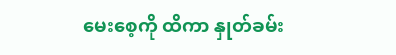မေးစေ့ကို ထိကာ နှုတ်ခမ်း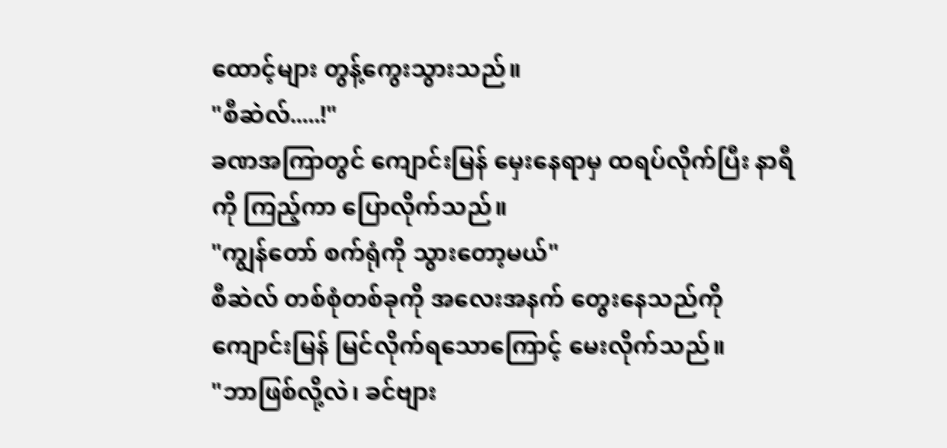ထောင့်များ တွန့်ကွေးသွားသည်။
"စီဆဲလ်.....!"
ခဏအကြာတွင် ကျောင်းမြန် မှေးနေရာမှ ထရပ်လိုက်ပြီး နာရီကို ကြည့်ကာ ပြောလိုက်သည်။
"ကျွန်တော် စက်ရုံကို သွားတော့မယ်"
စီဆဲလ် တစ်စုံတစ်ခုကို အလေးအနက် တွေးနေသည်ကို ကျောင်းမြန် မြင်လိုက်ရသောကြောင့် မေးလိုက်သည်။
"ဘာဖြစ်လို့လဲ၊ ခင်ဗျား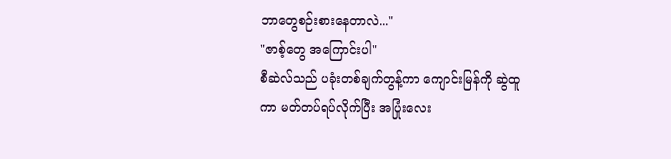ဘာတွေစဉ်းစားနေတာလဲ..."
"ဇာစ့်တွေ အကြောင်းပါ"
စီဆဲလ်သည် ပခုံးတစ်ချက်တွန့်ကာ ကျောင်းမြန်ကို ဆွဲထူကာ မတ်တပ်ရပ်လိုက်ပြီး အပြုံးလေး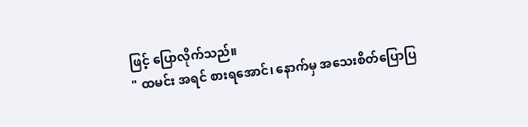ဖြင့် ပြောလိုက်သည်။
" ထမင်း အရင် စားရအောင်၊ နောက်မှ အသေးစိတ်ပြောပြ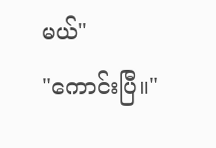မယ်"
"ကောင်းပြီ။"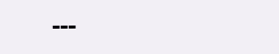---